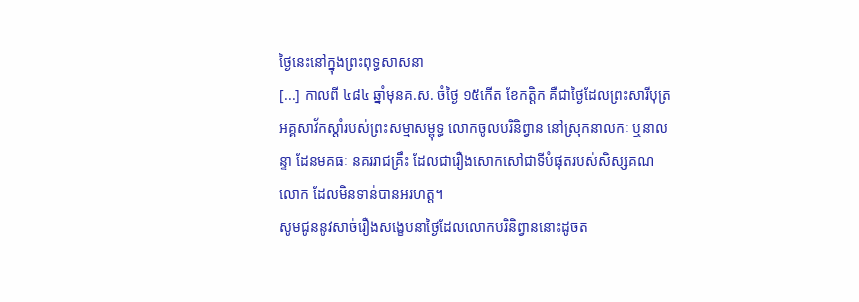ថ្ងៃនេះនៅក្នុងព្រះពុទ្ធសាសនា
[...] កាលពី ៤៨៤ ឆ្នាំមុនគ.ស. ចំថ្ងៃ ១៥កើត ខែកត្តិក គឺជាថ្ងៃដែលព្រះសារីបុត្រ អគ្គសាវ័កស្ដាំរបស់ព្រះសម្មាសម្ពុទ្ធ លោកចូលបរិនិព្វាន នៅស្រុកនាលកៈ ឬនាលន្ទា ដែនមគធៈ នគររាជគ្រឹះ ដែលជារឿងសោកសៅជាទីបំផុតរបស់សិស្សគណលោក ដែលមិនទាន់បានអរហត្ត។
សូមជូននូវសាច់រឿងសង្ខេបនាថ្ងៃដែលលោកបរិនិព្វាននោះដូចត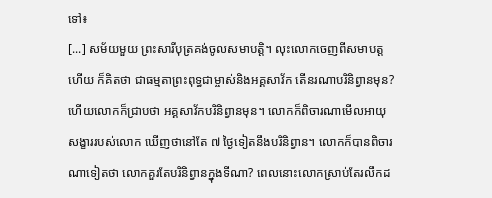ទៅ៖
[...] សម័យមួយ ព្រះសារីបុត្រគង់ចូលសមាបត្តិ។ លុះលោកចេញពីសមាបត្តហើយ ក៏គិតថា ជាធម្មតាព្រះពុទ្ធជាម្ចាស់និងអគ្គសាវ័ក តើនរណាបរិនិព្វានមុន? ហើយលោកក៏ជ្រាបថា អគ្គសាវ័កបរិនិព្វានមុន។ លោកក៏ពិចារណាមើលអាយុសង្ខាររបស់លោក ឃើញថានៅតែ ៧ ថ្ងៃទៀតនឹងបរិនិព្វាន។ លោកក៏បានពិចារណាទៀតថា លោកគួរតែបរិនិព្វានក្នុងទីណា? ពេលនោះលោកស្រាប់តែរលឹកដ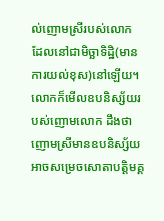ល់ញោមស្រីរបស់លោក ដែលនៅជាមិច្ឆាទិដ្ឋិ(មានការយល់ខុស)នៅឡើយ។ លោកក៏មើលឧបនិស្ស័យរបស់ញោមលោក ដឹងថាញោមស្រីមានឧបនិស្ស័យអាចសម្រេចសោតាបត្តិមគ្គ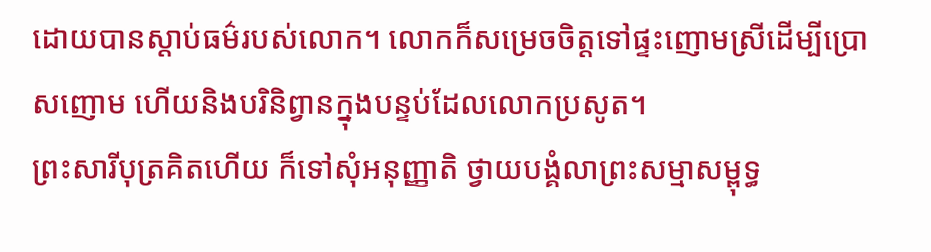ដោយបានស្តាប់ធម៌របស់លោក។ លោកក៏សម្រេចចិត្តទៅផ្ទះញោមស្រីដើម្បីប្រោសញោម ហើយនិងបរិនិព្វានក្នុងបន្ទប់ដែលលោកប្រសូត។
ព្រះសារីបុត្រគិតហើយ ក៏ទៅសុំអនុញ្ញាតិ ថ្វាយបង្គំលាព្រះសម្មាសម្ពុទ្ធ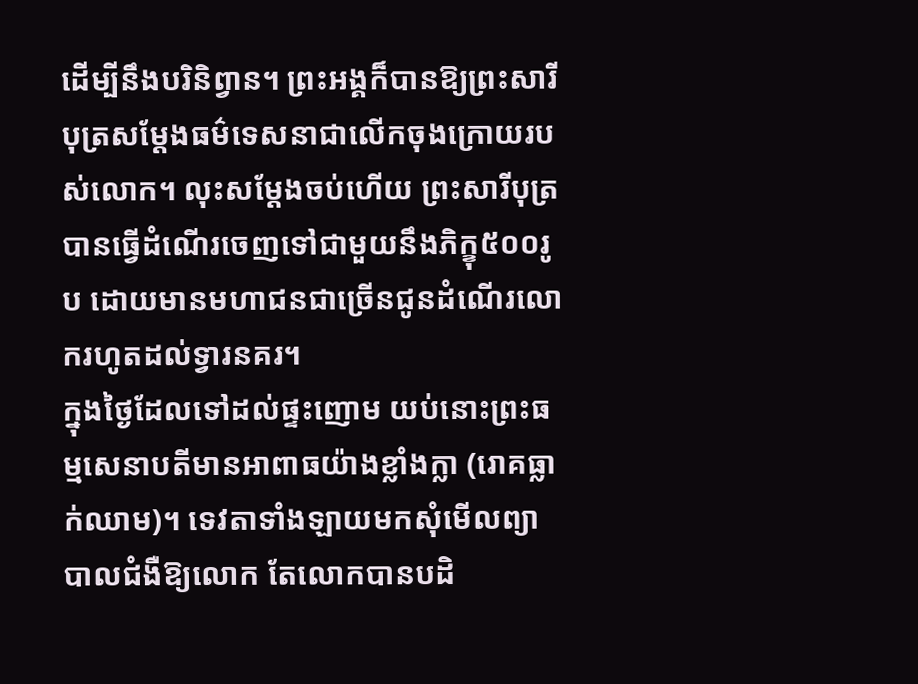ដើម្បីនឹងបរិនិព្វាន។ ព្រះអង្គក៏បានឱ្យព្រះសារីបុត្រសម្តែងធម៌ទេសនាជាលើកចុងក្រោយរបស់លោក។ លុះសម្តែងចប់ហើយ ព្រះសារីបុត្របានធ្វើដំណើរចេញទៅជាមួយនឹងភិក្ខុ៥០០រូប ដោយមានមហាជនជាច្រើនជូនដំណើរលោករហូតដល់ទ្វារនគរ។
ក្នុងថ្ងៃដែលទៅដល់ផ្ទះញោម យប់នោះព្រះធម្មសេនាបតីមានអាពាធយ៉ាងខ្លាំងក្លា (រោគធ្លាក់ឈាម)។ ទេវតាទាំងឡាយមកសុំមើលព្យាបាលជំងឺឱ្យលោក តែលោកបានបដិ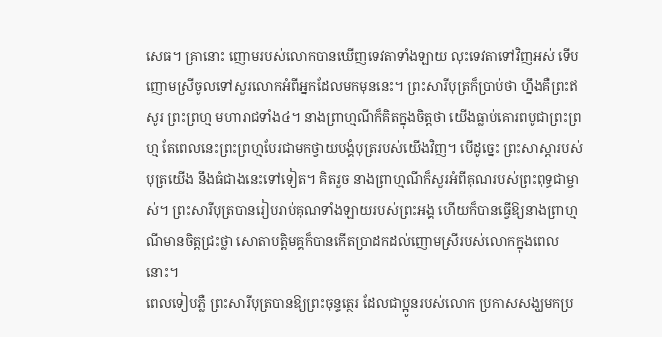សេធ។ គ្រានោះ ញោមរបស់លោកបានឃើញទេវតាទាំងឡាយ លុះទេវតាទៅវិញអស់ ទើបញោមស្រីចូលទៅសួរលោកអំពីអ្នកដែលមកមុននេះ។ ព្រះសារីបុត្រក៏ប្រាប់ថា ហ្នឹងគឺព្រះឥសូរ ព្រះព្រហ្ម មហារាជទាំង៤។ នាងព្រាហ្មណីក៏គិតក្នុងចិត្តថា យើងធ្លាប់គោរពបូជាព្រះព្រហ្ម តែពេលនេះព្រះព្រហ្មបែរជាមកថ្វាយបង្គំបុត្ររបស់យើងវិញ។ បើដូច្នេះ ព្រះសាស្តារបស់បុត្រយើង នឹងធំជាងនេះទៅទៀត។ គិតរួច នាងព្រាហ្មណីក៏សួរអំពីគុណរបស់ព្រះពុទ្ធជាម្ចាស់។ ព្រះសារីបុត្របានរៀបរាប់គុណទាំងឡាយរបស់ព្រះអង្គ ហើយក៏បានធ្វើឱ្យនាងព្រាហ្មណីមានចិត្តជ្រះថ្លា សោតាបត្តិមគ្គក៏បានកើតប្រាដកដល់ញោមស្រីរបស់លោកក្នុងពេលនោះ។
ពេលទៀបភ្លឺ ព្រះសារីបុត្របានឱ្យព្រះចុន្ទត្ថេរ ដែលជាប្អូនរបស់លោក ប្រកាសសង្ឃមកប្រ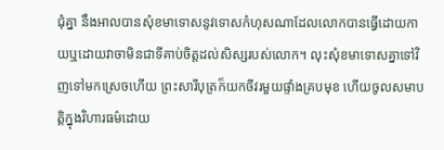ជុំគ្នា នឹងអាលបានសុំខមាទោសនូវទោសកំហុសណាដែលលោកបានធ្វើដោយកាយឬដោយវាចាមិនជាទីគាប់ចិត្តដល់សិស្សរបស់លោក។ លុះសុំខមាទោសគ្នាទៅវិញទៅមកស្រេចហើយ ព្រះសារីបុត្រក៏យកចីវរមួយផ្ទាំងគ្របមុខ ហើយចូលសមាបត្តិក្នុងវិហារធម៌ដោយ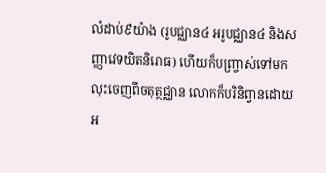លំដាប់៩យ៉ាង (រូបជ្ឈាន៤ អរូបជ្ឈាន៤ និងសញ្ញាវេទយិតនិរោធ) ហើយក៏បញ្ច្រាស់ទៅមក លុះចេញពីចតុត្ថជ្ឈាន លោកក៏បរិនិព្វានដោយអ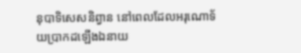នុបាទិសេសនិព្វាន នៅពេលដែលអរុណោទ័យប្រាកដឡើងឯនាយ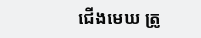ជើងមេឃ ត្រូ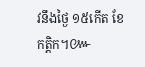វនឹងថ្ងៃ ១៥កើត ខែកត្តិក។៚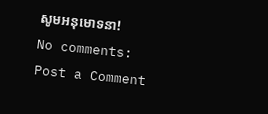សូមអនុមោទនា!
No comments:
Post a Comment